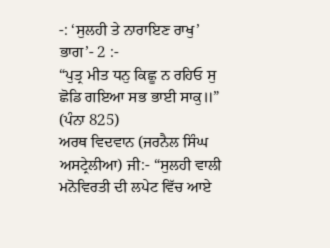-: ‘ਸੁਲਹੀ ਤੇ ਨਾਰਾਇਣ ਰਾਖੁ’ ਭਾਗ’- 2 :-
“ਪੁਤ੍ਰ ਮੀਤ ਧਨੁ ਕਿਛੂ ਨ ਰਹਿਓ ਸੁ ਛੋਡਿ ਗਇਆ ਸਭ ਭਾਈ ਸਾਕੁ॥” (ਪੰਨਾ 825)
ਅਰਥ ਵਿਦਵਾਨ (ਜਰਨੈਲ ਸਿੰਘ ਅਸਟ੍ਰੇਲੀਆ) ਜੀ:- “ਸੁਲਹੀ ਵਾਲੀ ਮਨੋਵਿਰਤੀ ਦੀ ਲਪੇਟ ਵਿੱਚ ਆਏ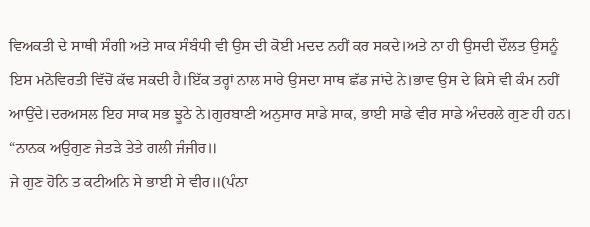ਵਿਅਕਤੀ ਦੇ ਸਾਥੀ ਸੰਗੀ ਅਤੇ ਸਾਕ ਸੰਬੰਧੀ ਵੀ ਉਸ ਦੀ ਕੋਈ ਮਦਦ ਨਹੀਂ ਕਰ ਸਕਦੇ।ਅਤੇ ਨਾ ਹੀ ਉਸਦੀ ਦੌਲਤ ਉਸਨੂੰ ਇਸ ਮਨੋਵਿਰਤੀ ਵਿੱਚੋਂ ਕੱਢ ਸਕਦੀ ਹੈ।ਇੱਕ ਤਰ੍ਹਾਂ ਨਾਲ ਸਾਰੇ ਉਸਦਾ ਸਾਥ ਛੱਡ ਜਾਂਦੇ ਨੇ।ਭਾਵ ਉਸ ਦੇ ਕਿਸੇ ਵੀ ਕੰਮ ਨਹੀਂ ਆਉਂਦੇ।ਦਰਅਸਲ ਇਹ ਸਾਕ ਸਭ ਝੂਠੇ ਨੇ।ਗੁਰਬਾਣੀ ਅਨੁਸਾਰ ਸਾਡੇ ਸਾਕ, ਭਾਈ ਸਾਡੇ ਵੀਰ ਸਾਡੇ ਅੰਦਰਲੇ ਗੁਣ ਹੀ ਹਨ।
“ਨਾਨਕ ਅਉਗੁਣ ਜੇਤੜੇ ਤੇਤੇ ਗਲੀ ਜੰਜੀਰ॥
ਜੇ ਗੁਣ ਹੋਨਿ ਤ ਕਟੀਅਨਿ ਸੇ ਭਾਈ ਸੇ ਵੀਰ॥(ਪੰਨਾ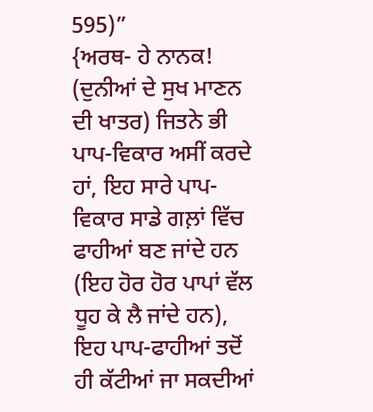595)”
{ਅਰਥ- ਹੇ ਨਾਨਕ! (ਦੁਨੀਆਂ ਦੇ ਸੁਖ ਮਾਣਨ ਦੀ ਖਾਤਰ) ਜਿਤਨੇ ਭੀ ਪਾਪ-ਵਿਕਾਰ ਅਸੀਂ ਕਰਦੇ ਹਾਂ, ਇਹ ਸਾਰੇ ਪਾਪ-ਵਿਕਾਰ ਸਾਡੇ ਗਲ਼ਾਂ ਵਿੱਚ ਫਾਹੀਆਂ ਬਣ ਜਾਂਦੇ ਹਨ (ਇਹ ਹੋਰ ਹੋਰ ਪਾਪਾਂ ਵੱਲ ਧੂਹ ਕੇ ਲੈ ਜਾਂਦੇ ਹਨ), ਇਹ ਪਾਪ-ਫਾਹੀਆਂ ਤਦੋਂ ਹੀ ਕੱਟੀਆਂ ਜਾ ਸਕਦੀਆਂ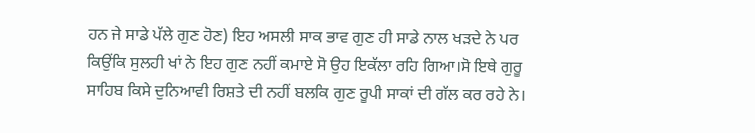ਹਨ ਜੇ ਸਾਡੇ ਪੱਲੇ ਗੁਣ ਹੋਣ) ਇਹ ਅਸਲੀ ਸਾਕ ਭਾਵ ਗੁਣ ਹੀ ਸਾਡੇ ਨਾਲ ਖੜਦੇ ਨੇ ਪਰ ਕਿਉਂਕਿ ਸੁਲਹੀ ਖਾਂ ਨੇ ਇਹ ਗੁਣ ਨਹੀਂ ਕਮਾਏ ਸੋ ਉਹ ਇਕੱਲਾ ਰਹਿ ਗਿਆ।ਸੋ ਇਥੇ ਗੁਰੂ ਸਾਹਿਬ ਕਿਸੇ ਦੁਨਿਆਵੀ ਰਿਸ਼ਤੇ ਦੀ ਨਹੀਂ ਬਲਕਿ ਗੁਣ ਰੂਪੀ ਸਾਕਾਂ ਦੀ ਗੱਲ ਕਰ ਰਹੇ ਨੇ।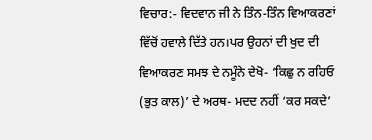ਵਿਚਾਰ:- ਵਿਦਵਾਨ ਜੀ ਨੇ ਤਿੰਨ-ਤਿੰਨ ਵਿਆਕਰਣਾਂ ਵਿੱਚੋਂ ਹਵਾਲੇ ਦਿੱਤੇ ਹਨ।ਪਰ ਉਹਨਾਂ ਦੀ ਖੁਦ ਦੀ ਵਿਆਕਰਣ ਸਮਝ ਦੇ ਨਮੂੰਨੇ ਦੇਖੋ- ‘ਕਿਛੁ ਨ ਰਹਿਓ (ਭੁਤ ਕਾਲ)’ ਦੇ ਅਰਥ- ਮਦਦ ਨਹੀਂ ‘ਕਰ ਸਕਦੇ’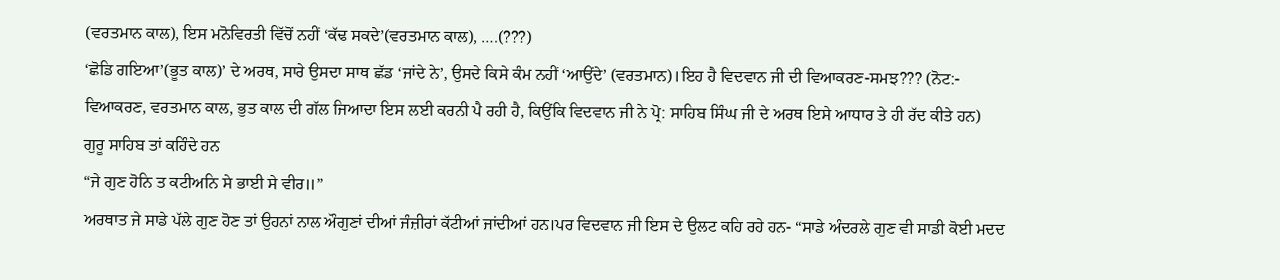(ਵਰਤਮਾਨ ਕਾਲ), ਇਸ ਮਨੋਵਿਰਤੀ ਵਿੱਚੋਂ ਨਹੀਂ ‘ਕੱਢ ਸਕਦੇ’(ਵਰਤਮਾਨ ਕਾਲ), ….(???)
‘ਛੋਡਿ ਗਇਆ’(ਭੂਤ ਕਾਲ)’ ਦੇ ਅਰਥ, ਸਾਰੇ ਉਸਦਾ ਸਾਥ ਛੱਡ ‘ਜਾਂਦੇ ਨੇ’, ਉਸਦੇ ਕਿਸੇ ਕੰਮ ਨਹੀਂ ‘ਆਉਂਦੇ’ (ਵਰਤਮਾਨ)।ਇਹ ਹੈ ਵਿਦਵਾਨ ਜੀ ਦੀ ਵਿਆਕਰਣ-ਸਮਝ??? (ਨੋਟ:- ਵਿਆਕਰਣ, ਵਰਤਮਾਨ ਕਾਲ, ਭੁਤ ਕਾਲ ਦੀ ਗੱਲ ਜਿਆਦਾ ਇਸ ਲਈ ਕਰਨੀ ਪੈ ਰਹੀ ਹੈ, ਕਿਉਂਕਿ ਵਿਦਵਾਨ ਜੀ ਨੇ ਪ੍ਰੋ: ਸਾਹਿਬ ਸਿੰਘ ਜੀ ਦੇ ਅਰਥ ਇਸੇ ਆਧਾਰ ਤੇ ਹੀ ਰੱਦ ਕੀਤੇ ਹਨ)
ਗੁਰੂ ਸਾਹਿਬ ਤਾਂ ਕਹਿੰਦੇ ਹਨ
“ਜੇ ਗੁਣ ਹੋਨਿ ਤ ਕਟੀਅਨਿ ਸੇ ਭਾਈ ਸੇ ਵੀਰ॥”
ਅਰਥਾਤ ਜੇ ਸਾਡੇ ਪੱਲੇ ਗੁਣ ਹੋਣ ਤਾਂ ਉਹਨਾਂ ਨਾਲ ਔਗੁਣਾਂ ਦੀਆਂ ਜੰਜ਼ੀਰਾਂ ਕੱਟੀਆਂ ਜਾਂਦੀਆਂ ਹਨ।ਪਰ ਵਿਦਵਾਨ ਜੀ ਇਸ ਦੇ ਉਲਟ ਕਹਿ ਰਹੇ ਹਨ- “ਸਾਡੇ ਅੰਦਰਲੇ ਗੁਣ ਵੀ ਸਾਡੀ ਕੋਈ ਮਦਦ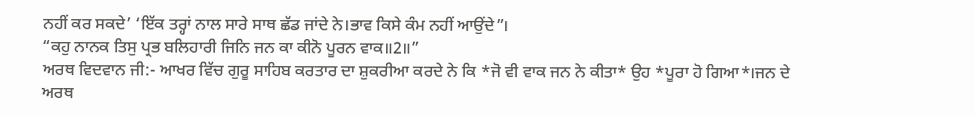ਨਹੀਂ ਕਰ ਸਕਦੇ’ ‘ਇੱਕ ਤਰ੍ਹਾਂ ਨਾਲ ਸਾਰੇ ਸਾਥ ਛੱਡ ਜਾਂਦੇ ਨੇ।ਭਾਵ ਕਿਸੇ ਕੰਮ ਨਹੀਂ ਆਉਂਦੇ”।
“ਕਹੁ ਨਾਨਕ ਤਿਸੁ ਪ੍ਰਭ ਬਲਿਹਾਰੀ ਜਿਨਿ ਜਨ ਕਾ ਕੀਨੋ ਪੂਰਨ ਵਾਕ॥2॥”
ਅਰਥ ਵਿਦਵਾਨ ਜੀ:- ਆਖਰ ਵਿੱਚ ਗੁਰੂ ਸਾਹਿਬ ਕਰਤਾਰ ਦਾ ਸ਼ੁਕਰੀਆ ਕਰਦੇ ਨੇ ਕਿ *ਜੋ ਵੀ ਵਾਕ ਜਨ ਨੇ ਕੀਤਾ* ਉਹ *ਪੂਰਾ ਹੋ ਗਿਆ*।ਜਨ ਦੇ ਅਰਥ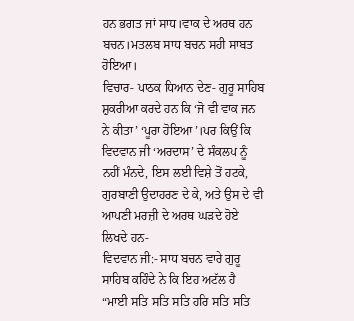ਹਨ ਭਗਤ ਜਾਂ ਸਾਧ।ਵਾਕ ਦੇ ਅਰਥ ਹਨ ਬਚਨ।ਮਤਲਬ ਸਾਧ ਬਚਨ ਸਹੀ ਸਾਬਤ ਹੋਇਆ।
ਵਿਚਾਰ- ਪਾਠਕ ਧਿਆਨ ਦੇਣ- ਗੁਰੂ ਸਾਹਿਬ ਸ਼ੁਕਰੀਆ ਕਰਦੇ ਹਨ ਕਿ ‘ਜੋ ਵੀ ਵਾਕ ਜਨ ਨੇ ਕੀਤਾ’ ‘ਪੂਰਾ ਹੋਇਆ’।ਪਰ ਕਿਉਂ ਕਿ ਵਿਦਵਾਨ ਜੀ ‘ਅਰਦਾਸ’ ਦੇ ਸੰਕਲਪ ਨੂੰ ਨਹੀਂ ਮੰਨਦੇ, ਇਸ ਲਈ ਵਿਸ਼ੇ ਤੋਂ ਹਟਕੇ, ਗੁਰਬਾਣੀ ਉਦਾਹਰਣ ਦੇ ਕੇ, ਅਤੇ ਉਸ ਦੇ ਵੀ ਆਪਣੀ ਮਰਜ਼ੀ ਦੇ ਅਰਥ ਘੜਦੇ ਹੋਏ ਲਿਖਦੇ ਹਨ-
ਵਿਦਵਾਨ ਜੀ:- ਸਾਧ ਬਚਨ ਵਾਰੇ ਗੁਰੂ ਸਾਹਿਬ ਕਹਿੰਦੇ ਨੇ ਕਿ ਇਹ ਅਟੱਲ ਹੈ
“ਮਾਈ ਸਤਿ ਸਤਿ ਸਤਿ ਹਰਿ ਸਤਿ ਸਤਿ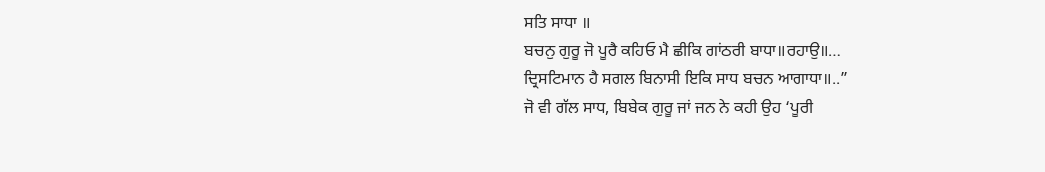ਸਤਿ ਸਾਧਾ ॥
ਬਚਨੁ ਗੁਰੂ ਜੋ ਪੂਰੈ ਕਹਿਓ ਮੈ ਛੀਕਿ ਗਾਂਠਰੀ ਬਾਧਾ॥ਰਹਾਉ॥…
ਦ੍ਰਿਸਟਿਮਾਨ ਹੈ ਸਗਲ ਬਿਨਾਸੀ ਇਕਿ ਸਾਧ ਬਚਨ ਆਗਾਧਾ॥..”
ਜੋ ਵੀ ਗੱਲ ਸਾਧ, ਬਿਬੇਕ ਗੁਰੂ ਜਾਂ ਜਨ ਨੇ ਕਹੀ ਉਹ ‘ਪੂਰੀ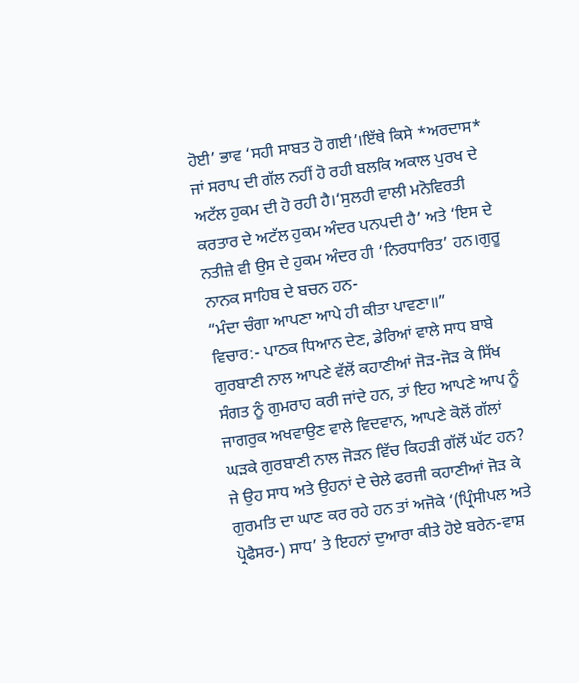ਹੋਈ’ ਭਾਵ ‘ਸਹੀ ਸਾਬਤ ਹੋ ਗਈ’।ਇੱਥੇ ਕਿਸੇ *ਅਰਦਾਸ* ਜਾਂ ਸਰਾਪ ਦੀ ਗੱਲ ਨਹੀਂ ਹੋ ਰਹੀ ਬਲਕਿ ਅਕਾਲ ਪੁਰਖ ਦੇ ਅਟੱਲ ਹੁਕਮ ਦੀ ਹੋ ਰਹੀ ਹੈ।‘ਸੁਲਹੀ ਵਾਲੀ ਮਨੋਵਿਰਤੀ ਕਰਤਾਰ ਦੇ ਅਟੱਲ ਹੁਕਮ ਅੰਦਰ ਪਨਪਦੀ ਹੈ’ ਅਤੇ ‘ਇਸ ਦੇ ਨਤੀਜ਼ੇ ਵੀ ਉਸ ਦੇ ਹੁਕਮ ਅੰਦਰ ਹੀ ‘ਨਿਰਧਾਰਿਤ’ ਹਨ।ਗੁਰੂ ਨਾਨਕ ਸਾਹਿਬ ਦੇ ਬਚਨ ਹਨ-
“ਮੰਦਾ ਚੰਗਾ ਆਪਣਾ ਆਪੇ ਹੀ ਕੀਤਾ ਪਾਵਣਾ॥”
ਵਿਚਾਰ:- ਪਾਠਕ ਧਿਆਨ ਦੇਣ, ਡੇਰਿਆਂ ਵਾਲੇ ਸਾਧ ਬਾਬੇ ਗੁਰਬਾਣੀ ਨਾਲ ਆਪਣੇ ਵੱਲੋਂ ਕਹਾਣੀਆਂ ਜੋੜ-ਜੋੜ ਕੇ ਸਿੱਖ ਸੰਗਤ ਨੂੰ ਗੁਮਰਾਹ ਕਰੀ ਜਾਂਦੇ ਹਨ, ਤਾਂ ਇਹ ਆਪਣੇ ਆਪ ਨੂੰ ਜਾਗਰੁਕ ਅਖਵਾਉਣ ਵਾਲੇ ਵਿਦਵਾਨ, ਆਪਣੇ ਕੋਲੋਂ ਗੱਲਾਂ ਘੜਕੇ ਗੁਰਬਾਣੀ ਨਾਲ ਜੋੜਨ ਵਿੱਚ ਕਿਹੜੀ ਗੱਲੋਂ ਘੱਟ ਹਨ? ਜੇ ਉਹ ਸਾਧ ਅਤੇ ਉਹਨਾਂ ਦੇ ਚੇਲੇ ਫਰਜੀ ਕਹਾਣੀਆਂ ਜੋੜ ਕੇ ਗੁਰਮਤਿ ਦਾ ਘਾਣ ਕਰ ਰਹੇ ਹਨ ਤਾਂ ਅਜੋਕੇ ‘(ਪ੍ਰਿੰਸੀਪਲ ਅਤੇ ਪ੍ਰੋਫੈਸਰ-) ਸਾਧ’ ਤੇ ਇਹਨਾਂ ਦੁਆਰਾ ਕੀਤੇ ਹੋਏ ਬਰੇਨ-ਵਾਸ਼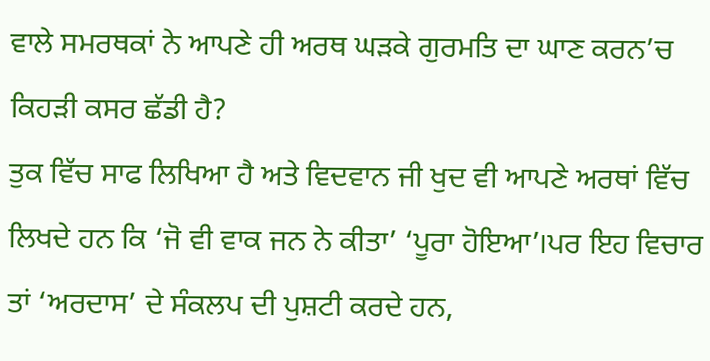ਵਾਲੇ ਸਮਰਥਕਾਂ ਨੇ ਆਪਣੇ ਹੀ ਅਰਥ ਘੜਕੇ ਗੁਰਮਤਿ ਦਾ ਘਾਣ ਕਰਨ’ਚ ਕਿਹੜੀ ਕਸਰ ਛੱਡੀ ਹੈ?
ਤੁਕ ਵਿੱਚ ਸਾਫ ਲਿਖਿਆ ਹੈ ਅਤੇ ਵਿਦਵਾਨ ਜੀ ਖੁਦ ਵੀ ਆਪਣੇ ਅਰਥਾਂ ਵਿੱਚ ਲਿਖਦੇ ਹਨ ਕਿ ‘ਜੋ ਵੀ ਵਾਕ ਜਨ ਨੇ ਕੀਤਾ’ ‘ਪੂਰਾ ਹੋਇਆ’।ਪਰ ਇਹ ਵਿਚਾਰ ਤਾਂ ‘ਅਰਦਾਸ’ ਦੇ ਸੰਕਲਪ ਦੀ ਪੁਸ਼ਟੀ ਕਰਦੇ ਹਨ,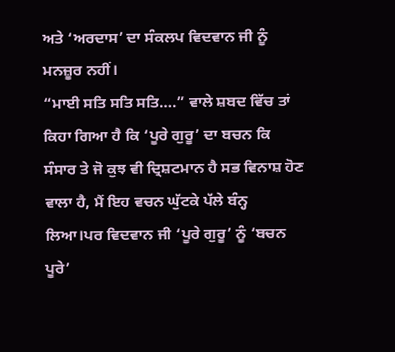ਅਤੇ ‘ਅਰਦਾਸ’ ਦਾ ਸੰਕਲਪ ਵਿਦਵਾਨ ਜੀ ਨੂੰ ਮਨਜ਼ੂਰ ਨਹੀਂ।
“ਮਾਈ ਸਤਿ ਸਤਿ ਸਤਿ….” ਵਾਲੇ ਸ਼ਬਦ ਵਿੱਚ ਤਾਂ ਕਿਹਾ ਗਿਆ ਹੈ ਕਿ ‘ਪੂਰੇ ਗੁਰੂ’ ਦਾ ਬਚਨ ਕਿ ਸੰਸਾਰ ਤੇ ਜੋ ਕੁਝ ਵੀ ਦ੍ਰਿਸ਼ਟਮਾਨ ਹੈ ਸਭ ਵਿਨਾਸ਼ ਹੋਣ ਵਾਲਾ ਹੈ, ਮੈਂ ਇਹ ਵਚਨ ਘੁੱਟਕੇ ਪੱਲੇ ਬੰਨ੍ਹ ਲਿਆ।ਪਰ ਵਿਦਵਾਨ ਜੀ ‘ਪੂਰੇ ਗੁਰੂ’ ਨੂੰ ‘ਬਚਨ ਪੂਰੇ’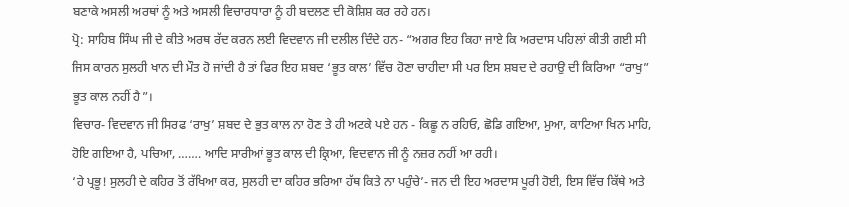ਬਣਾਕੇ ਅਸਲੀ ਅਰਥਾਂ ਨੂੰ ਅਤੇ ਅਸਲੀ ਵਿਚਾਰਧਾਰਾ ਨੂੰ ਹੀ ਬਦਲਣ ਦੀ ਕੋਸ਼ਿਸ਼ ਕਰ ਰਹੇ ਹਨ।
ਪ੍ਰੋ: ਸਾਹਿਬ ਸਿੰਘ ਜੀ ਦੇ ਕੀਤੇ ਅਰਥ ਰੱਦ ਕਰਨ ਲਈ ਵਿਦਵਾਨ ਜੀ ਦਲੀਲ ਦਿੰਦੇ ਹਨ- “ਅਗਰ ਇਹ ਕਿਹਾ ਜਾਏ ਕਿ ਅਰਦਾਸ ਪਹਿਲਾਂ ਕੀਤੀ ਗਈ ਸੀ ਜਿਸ ਕਾਰਨ ਸੁਲਹੀ ਖਾਨ ਦੀ ਮੌਤ ਹੋ ਜਾਂਦੀ ਹੈ ਤਾਂ ਫਿਰ ਇਹ ਸ਼ਬਦ ‘ਭੂਤ ਕਾਲ’ ਵਿੱਚ ਹੋਣਾ ਚਾਹੀਦਾ ਸੀ ਪਰ ਇਸ ਸ਼ਬਦ ਦੇ ਰਹਾਉ ਦੀ ਕਿਰਿਆ “ਰਾਖੁ” ਭੂਤ ਕਾਲ ਨਹੀਂ ਹੈ”।
ਵਿਚਾਰ- ਵਿਦਵਾਨ ਜੀ ਸਿਰਫ ‘ਰਾਖੁ’ ਸ਼ਬਦ ਦੇ ਭੁਤ ਕਾਲ ਨਾ ਹੋਣ ਤੇ ਹੀ ਅਟਕੇ ਪਏ ਹਨ - ਕਿਛੂ ਨ ਰਹਿਓ, ਛੋਡਿ ਗਇਆ, ਮੁਆ, ਕਾਟਿਆ ਖਿਨ ਮਾਹਿ, ਹੋਇ ਗਇਆ ਹੈ, ਪਚਿਆ, ……. ਆਦਿ ਸਾਰੀਆਂ ਭੂਤ ਕਾਲ ਦੀ ਕ੍ਰਿਆ, ਵਿਦਵਾਨ ਜੀ ਨੂੰ ਨਜ਼ਰ ਨਹੀਂ ਆ ਰਹੀ।
‘ਹੇ ਪ੍ਰਭੂ! ਸੁਲਹੀ ਦੇ ਕਹਿਰ ਤੋਂ ਰੱਖਿਆ ਕਰ, ਸੁਲਹੀ ਦਾ ਕਹਿਰ ਭਰਿਆ ਹੱਥ ਕਿਤੇ ਨਾ ਪਹੁੰਚੇ’- ਜਨ ਦੀ ਇਹ ਅਰਦਾਸ ਪੂਰੀ ਹੋਈ, ਇਸ ਵਿੱਚ ਕਿੱਥੇ ਅਤੇ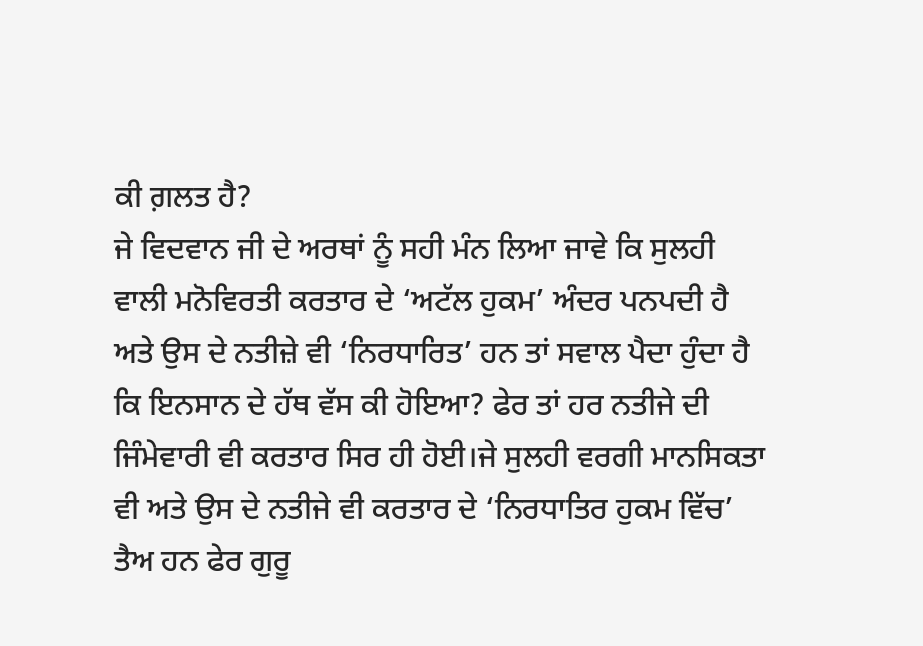ਕੀ ਗ਼ਲਤ ਹੈ?
ਜੇ ਵਿਦਵਾਨ ਜੀ ਦੇ ਅਰਥਾਂ ਨੂੰ ਸਹੀ ਮੰਨ ਲਿਆ ਜਾਵੇ ਕਿ ਸੁਲਹੀ ਵਾਲੀ ਮਨੋਵਿਰਤੀ ਕਰਤਾਰ ਦੇ ‘ਅਟੱਲ ਹੁਕਮ’ ਅੰਦਰ ਪਨਪਦੀ ਹੈ ਅਤੇ ਉਸ ਦੇ ਨਤੀਜ਼ੇ ਵੀ ‘ਨਿਰਧਾਰਿਤ’ ਹਨ ਤਾਂ ਸਵਾਲ ਪੈਦਾ ਹੁੰਦਾ ਹੈ ਕਿ ਇਨਸਾਨ ਦੇ ਹੱਥ ਵੱਸ ਕੀ ਹੋਇਆ? ਫੇਰ ਤਾਂ ਹਰ ਨਤੀਜੇ ਦੀ ਜਿੰਮੇਵਾਰੀ ਵੀ ਕਰਤਾਰ ਸਿਰ ਹੀ ਹੋਈ।ਜੇ ਸੁਲਹੀ ਵਰਗੀ ਮਾਨਸਿਕਤਾ ਵੀ ਅਤੇ ਉਸ ਦੇ ਨਤੀਜੇ ਵੀ ਕਰਤਾਰ ਦੇ ‘ਨਿਰਧਾਤਿਰ ਹੁਕਮ ਵਿੱਚ’ ਤੈਅ ਹਨ ਫੇਰ ਗੁਰੂ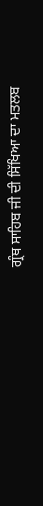ਗ੍ਰੰਥ ਸਾਹਿਬ ਜੀ ਦੀ ਸਿੱਖਿਆ ਦਾ ਮਤਲਬ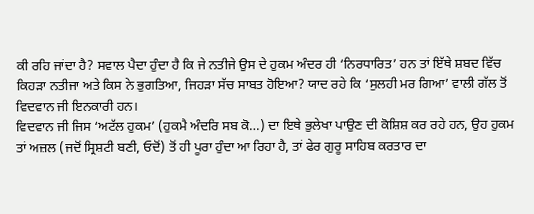ਕੀ ਰਹਿ ਜਾਂਦਾ ਹੈ? ਸਵਾਲ ਪੈਦਾ ਹੁੰਦਾ ਹੈ ਕਿ ਜੇ ਨਤੀਜੇ ਉਸ ਦੇ ਹੁਕਮ ਅੰਦਰ ਹੀ ‘ਨਿਰਧਾਰਿਤ’ ਹਨ ਤਾਂ ਇੱਥੇ ਸ਼ਬਦ ਵਿੱਚ ਕਿਹੜਾ ਨਤੀਜਾ ਅਤੇ ਕਿਸ ਨੇ ਭੁਗਤਿਆ, ਜਿਹੜਾ ਸੱਚ ਸਾਬਤ ਹੋਇਆ? ਯਾਦ ਰਹੇ ਕਿ ‘ਸੁਲਹੀ ਮਰ ਗਿਆ’ ਵਾਲੀ ਗੱਲ ਤੋਂ ਵਿਦਵਾਨ ਜੀ ਇਨਕਾਰੀ ਹਨ।
ਵਿਦਵਾਨ ਜੀ ਜਿਸ ‘ਅਟੱਲ ਹੁਕਮ’ (ਹੁਕਮੈ ਅੰਦਰਿ ਸਬ ਕੋ…) ਦਾ ਇਥੇ ਭੁਲੇਖਾ ਪਾਉਣ ਦੀ ਕੋਸ਼ਿਸ਼ ਕਰ ਰਹੇ ਹਨ, ਉਹ ਹੁਕਮ ਤਾਂ ਅਜ਼ਲ (ਜਦੋਂ ਸ੍ਰਿਸ਼ਟੀ ਬਣੀ, ਓਦੋਂ) ਤੋਂ ਹੀ ਪੂਰਾ ਹੁੰਦਾ ਆ ਰਿਹਾ ਹੈ, ਤਾਂ ਫੇਰ ਗੁਰੂ ਸਾਹਿਬ ਕਰਤਾਰ ਦਾ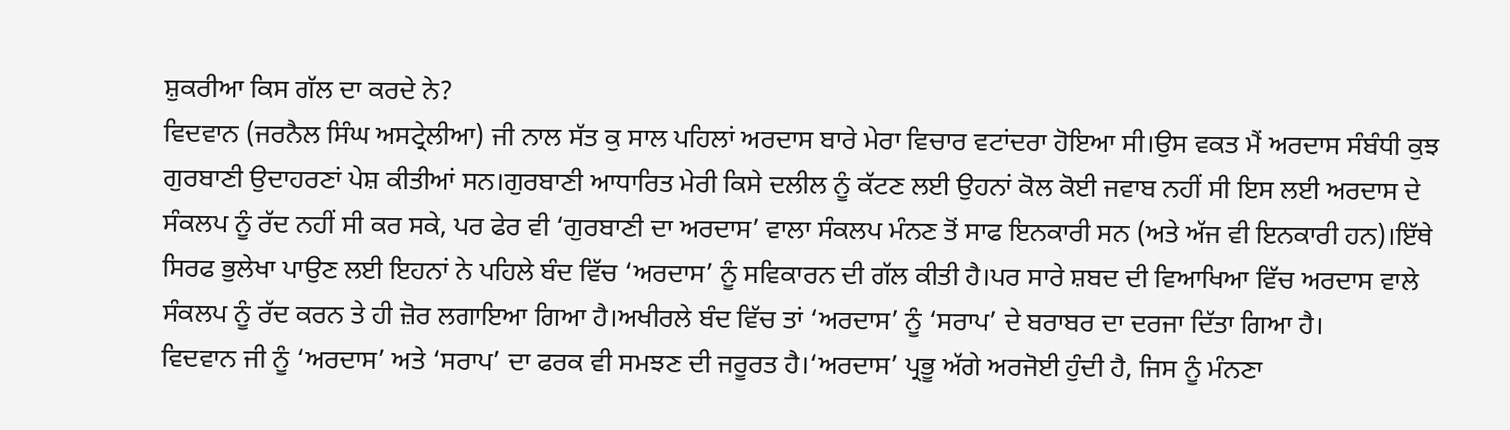ਸ਼ੁਕਰੀਆ ਕਿਸ ਗੱਲ ਦਾ ਕਰਦੇ ਨੇ?
ਵਿਦਵਾਨ (ਜਰਨੈਲ ਸਿੰਘ ਅਸਟ੍ਰੇਲੀਆ) ਜੀ ਨਾਲ ਸੱਤ ਕੁ ਸਾਲ ਪਹਿਲਾਂ ਅਰਦਾਸ ਬਾਰੇ ਮੇਰਾ ਵਿਚਾਰ ਵਟਾਂਦਰਾ ਹੋਇਆ ਸੀ।ਉਸ ਵਕਤ ਮੈਂ ਅਰਦਾਸ ਸੰਬੰਧੀ ਕੁਝ ਗੁਰਬਾਣੀ ਉਦਾਹਰਣਾਂ ਪੇਸ਼ ਕੀਤੀਆਂ ਸਨ।ਗੁਰਬਾਣੀ ਆਧਾਰਿਤ ਮੇਰੀ ਕਿਸੇ ਦਲੀਲ ਨੂੰ ਕੱਟਣ ਲਈ ਉਹਨਾਂ ਕੋਲ ਕੋਈ ਜਵਾਬ ਨਹੀਂ ਸੀ ਇਸ ਲਈ ਅਰਦਾਸ ਦੇ ਸੰਕਲਪ ਨੂੰ ਰੱਦ ਨਹੀਂ ਸੀ ਕਰ ਸਕੇ, ਪਰ ਫੇਰ ਵੀ ‘ਗੁਰਬਾਣੀ ਦਾ ਅਰਦਾਸ’ ਵਾਲਾ ਸੰਕਲਪ ਮੰਨਣ ਤੋਂ ਸਾਫ ਇਨਕਾਰੀ ਸਨ (ਅਤੇ ਅੱਜ ਵੀ ਇਨਕਾਰੀ ਹਨ)।ਇੱਥੇ ਸਿਰਫ ਭੁਲੇਖਾ ਪਾਉਣ ਲਈ ਇਹਨਾਂ ਨੇ ਪਹਿਲੇ ਬੰਦ ਵਿੱਚ ‘ਅਰਦਾਸ’ ਨੂੰ ਸਵਿਕਾਰਨ ਦੀ ਗੱਲ ਕੀਤੀ ਹੈ।ਪਰ ਸਾਰੇ ਸ਼ਬਦ ਦੀ ਵਿਆਖਿਆ ਵਿੱਚ ਅਰਦਾਸ ਵਾਲੇ ਸੰਕਲਪ ਨੂੰ ਰੱਦ ਕਰਨ ਤੇ ਹੀ ਜ਼ੋਰ ਲਗਾਇਆ ਗਿਆ ਹੈ।ਅਖੀਰਲੇ ਬੰਦ ਵਿੱਚ ਤਾਂ ‘ਅਰਦਾਸ’ ਨੂੰ ‘ਸਰਾਪ’ ਦੇ ਬਰਾਬਰ ਦਾ ਦਰਜਾ ਦਿੱਤਾ ਗਿਆ ਹੈ।
ਵਿਦਵਾਨ ਜੀ ਨੂੰ ‘ਅਰਦਾਸ’ ਅਤੇ ‘ਸਰਾਪ’ ਦਾ ਫਰਕ ਵੀ ਸਮਝਣ ਦੀ ਜਰੂਰਤ ਹੈ।‘ਅਰਦਾਸ’ ਪ੍ਰਭੂ ਅੱਗੇ ਅਰਜੋਈ ਹੁੰਦੀ ਹੈ, ਜਿਸ ਨੂੰ ਮੰਨਣਾ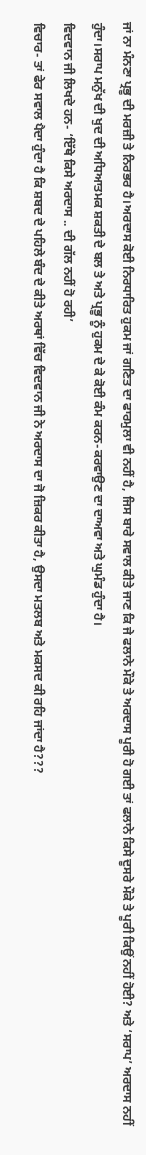ਜਾਂ ਨਾ ਮੰਨਣਾ ਪ੍ਰਭੂ ਦੀ ਮਰਜ਼ੀ ਤੇ ਨਿਰਭਰ ਹੈ।ਅਰਦਾਸ ਕੋਈ ਨਿਰਧਾਰਿਤ ਹੁਕਮ ਜਾਂ ਗਣਿਤ ਦਾ ਫਾਰਮੁਲਾ ਵੀ ਨਹੀਂ ਹੈ, ਜਿਸ ਬਾਰੇ ਸਵਾਲ ਕੀਤੇ ਜਾਣ ਕਿ ਜੇ ਫਲਾਨੇ ਮੌਕੇ ਤੇ ਅਰਦਾਸ ਪੂਰੀ ਹੋ ਗਈ ਤਾਂ ਫਲਾਨੇ ਕਿਸੇ ਦੂਸਰੇ ਮੌਕੇ ਤੇ ਪੂਰੀ ਕਿਉਂ ਨਹੀਂ ਹੋਈ? ਅਤੇ ‘ਸਰਾਪ’ ਅਰਦਾਸ ਨਹੀਂ ਹੁੰਦਾ।ਸਰਾਪ ਮਨੁੱਖ ਦੀ ਖੁਦ ਦੀ ਅਧਿਆਤਮਕ ਸ਼ਕਤੀ ਦੇ ਬਲ ਤੇ ਅਤੇ ਪ੍ਰਭੂ ਨੂੰ ਹੁਕਮ ਦੇ ਕੇ ਕੋਈ ਕੰਮ ਕਰਨ-ਕਰਵਾਉਣ ਦਾ ਦਾਅਵਾ ਅਤੇ ਘੁਮੰਡ ਹੁੰਦਾ ਹੈ।
ਵਿਦਵਾਨ ਜੀ ਲਿਖਦੇ ਹਨ- ‘ਇੱਥੇ ਕਿਸੇ ਅਰਦਾਸ .. ਦੀ ਗੱਲ ਨਹੀਂ ਹੋ ਰਹੀ’
ਵਿਚਾਰ- ਤਾਂ ਫੇਰ ਸਵਾਲ ਪੈਦਾ ਹੁੰਦਾ ਹੈ ਕਿ ਸ਼ਬਦ ਦੇ ਪਹਿਲੇ ਬੰਦ ਦੇ ਕੀਤੇ ਅਰਥਾਂ ਵਿੱਚ ਵਿਦਵਾਨ ਜੀ ਨੇ ਅਰਦਾਸ ਦਾ ਜੋ ਜ਼ਿਕਰ ਕੀਤਾ ਹੈ, ਉਸਦਾ ਮਤਲਬ ਅਤੇ ਮਕਸਦ ਕੀ ਰਹਿ ਜਾਂਦਾ ਹੈ???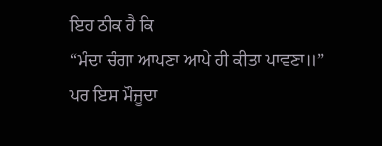ਇਹ ਠੀਕ ਹੈ ਕਿ
“ਮੰਦਾ ਚੰਗਾ ਆਪਣਾ ਆਪੇ ਹੀ ਕੀਤਾ ਪਾਵਣਾ॥”
ਪਰ ਇਸ ਮੌਜੂਦਾ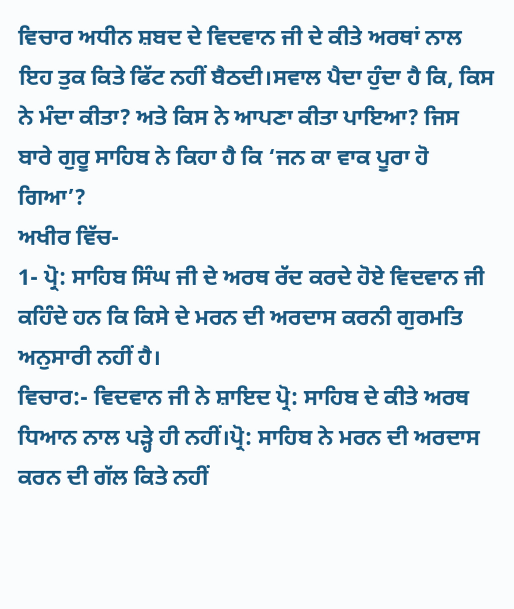ਵਿਚਾਰ ਅਧੀਨ ਸ਼ਬਦ ਦੇ ਵਿਦਵਾਨ ਜੀ ਦੇ ਕੀਤੇ ਅਰਥਾਂ ਨਾਲ ਇਹ ਤੁਕ ਕਿਤੇ ਫਿੱਟ ਨਹੀਂ ਬੈਠਦੀ।ਸਵਾਲ ਪੈਦਾ ਹੁੰਦਾ ਹੈ ਕਿ, ਕਿਸ ਨੇ ਮੰਦਾ ਕੀਤਾ? ਅਤੇ ਕਿਸ ਨੇ ਆਪਣਾ ਕੀਤਾ ਪਾਇਆ? ਜਿਸ ਬਾਰੇ ਗੁਰੂ ਸਾਹਿਬ ਨੇ ਕਿਹਾ ਹੈ ਕਿ ‘ਜਨ ਕਾ ਵਾਕ ਪੂਰਾ ਹੋ ਗਿਆ’?
ਅਖੀਰ ਵਿੱਚ-
1- ਪ੍ਰੋ: ਸਾਹਿਬ ਸਿੰਘ ਜੀ ਦੇ ਅਰਥ ਰੱਦ ਕਰਦੇ ਹੋਏ ਵਿਦਵਾਨ ਜੀ ਕਹਿੰਦੇ ਹਨ ਕਿ ਕਿਸੇ ਦੇ ਮਰਨ ਦੀ ਅਰਦਾਸ ਕਰਨੀ ਗੁਰਮਤਿ ਅਨੁਸਾਰੀ ਨਹੀਂ ਹੈ।
ਵਿਚਾਰ:- ਵਿਦਵਾਨ ਜੀ ਨੇ ਸ਼ਾਇਦ ਪ੍ਰੋ: ਸਾਹਿਬ ਦੇ ਕੀਤੇ ਅਰਥ ਧਿਆਨ ਨਾਲ ਪੜ੍ਹੇ ਹੀ ਨਹੀਂ।ਪ੍ਰੋ: ਸਾਹਿਬ ਨੇ ਮਰਨ ਦੀ ਅਰਦਾਸ ਕਰਨ ਦੀ ਗੱਲ ਕਿਤੇ ਨਹੀਂ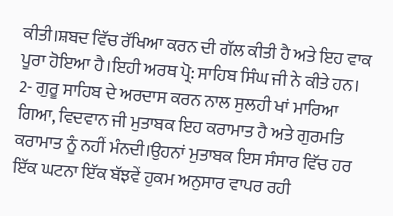ਕੀਤੀ।ਸ਼ਬਦ ਵਿੱਚ ਰੱਖਿਆ ਕਰਨ ਦੀ ਗੱਲ ਕੀਤੀ ਹੈ ਅਤੇ ਇਹ ਵਾਕ ਪੂਰਾ ਹੋਇਆ ਹੈ।ਇਹੀ ਅਰਥ ਪ੍ਰੋ: ਸਾਹਿਬ ਸਿੰਘ ਜੀ ਨੇ ਕੀਤੇ ਹਨ।
2- ਗੁਰੂ ਸਾਹਿਬ ਦੇ ਅਰਦਾਸ ਕਰਨ ਨਾਲ ਸੁਲਹੀ ਖਾਂ ਮਾਰਿਆ ਗਿਆ, ਵਿਦਵਾਨ ਜੀ ਮੁਤਾਬਕ ਇਹ ਕਰਾਮਾਤ ਹੈ ਅਤੇ ਗੁਰਮਤਿ ਕਰਾਮਾਤ ਨੂੰ ਨਹੀਂ ਮੰਨਦੀ।ਉਹਨਾਂ ਮੁਤਾਬਕ ਇਸ ਸੰਸਾਰ ਵਿੱਚ ਹਰ ਇੱਕ ਘਟਨਾ ਇੱਕ ਬੱਝਵੇਂ ਹੁਕਮ ਅਨੁਸਾਰ ਵਾਪਰ ਰਹੀ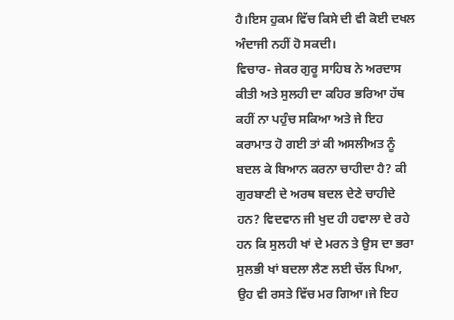ਹੈ।ਇਸ ਹੁਕਮ ਵਿੱਚ ਕਿਸੇ ਦੀ ਵੀ ਕੋਈ ਦਖਲ ਅੰਦਾਜੀ ਨਹੀਂ ਹੋ ਸਕਦੀ।
ਵਿਚਾਰ- ਜੇਕਰ ਗੁਰੂ ਸਾਹਿਬ ਨੇ ਅਰਦਾਸ ਕੀਤੀ ਅਤੇ ਸੁਲਹੀ ਦਾ ਕਹਿਰ ਭਰਿਆ ਹੱਥ ਕਹੀਂ ਨਾ ਪਹੁੰਚ ਸਕਿਆ ਅਤੇ ਜੇ ਇਹ ਕਰਾਮਾਤ ਹੋ ਗਈ ਤਾਂ ਕੀ ਅਸਲੀਅਤ ਨੂੰ ਬਦਲ ਕੇ ਬਿਆਨ ਕਰਨਾ ਚਾਹੀਦਾ ਹੈ? ਕੀ ਗੁਰਬਾਣੀ ਦੇ ਅਰਥ ਬਦਲ ਦੇਣੇ ਚਾਹੀਦੇ ਹਨ? ਵਿਦਵਾਨ ਜੀ ਖੁਦ ਹੀ ਹਵਾਲਾ ਦੇ ਰਹੇ ਹਨ ਕਿ ਸੁਲਹੀ ਖਾਂ ਦੇ ਮਰਨ ਤੇ ਉਸ ਦਾ ਭਰਾ ਸੁਲਭੀ ਖਾਂ ਬਦਲਾ ਲੈਣ ਲਈ ਚੱਲ ਪਿਆ, ਉਹ ਵੀ ਰਸਤੇ ਵਿੱਚ ਮਰ ਗਿਆ।ਜੇ ਇਹ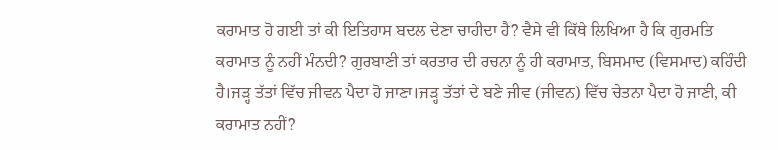ਕਰਾਮਾਤ ਹੋ ਗਈ ਤਾਂ ਕੀ ਇਤਿਹਾਸ ਬਦਲ ਦੇਣਾ ਚਾਹੀਦਾ ਹੈ? ਵੈਸੇ ਵੀ ਕਿੱਥੇ ਲਿਖਿਆ ਹੈ ਕਿ ਗੁਰਮਤਿ ਕਰਾਮਾਤ ਨੂੰ ਨਹੀਂ ਮੰਨਦੀ? ਗੁਰਬਾਣੀ ਤਾਂ ਕਰਤਾਰ ਦੀ ਰਚਨਾ ਨੂੰ ਹੀ ਕਰਾਮਾਤ, ਬਿਸਮਾਦ (ਵਿਸਮਾਦ) ਕਹਿੰਦੀ ਹੈ।ਜੜ੍ਹ ਤੱਤਾਂ ਵਿੱਚ ਜੀਵਨ ਪੈਦਾ ਹੋ ਜਾਣਾ।ਜੜ੍ਹ ਤੱਤਾਂ ਦੇ ਬਣੇ ਜੀਵ (ਜੀਵਨ) ਵਿੱਚ ਚੇਤਨਾ ਪੈਦਾ ਹੋ ਜਾਣੀ, ਕੀ ਕਰਾਮਾਤ ਨਹੀਂ?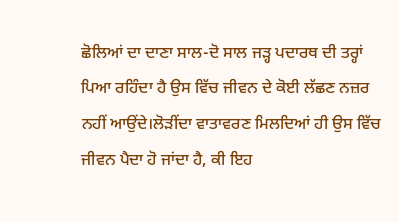ਛੋਲਿਆਂ ਦਾ ਦਾਣਾ ਸਾਲ-ਦੋ ਸਾਲ ਜੜ੍ਹ ਪਦਾਰਥ ਦੀ ਤਰ੍ਹਾਂ ਪਿਆ ਰਹਿੰਦਾ ਹੈ ਉਸ ਵਿੱਚ ਜੀਵਨ ਦੇ ਕੋਈ ਲੱਛਣ ਨਜ਼ਰ ਨਹੀਂ ਆਉਂਦੇ।ਲੋੜੀਂਦਾ ਵਾਤਾਵਰਣ ਮਿਲਦਿਆਂ ਹੀ ਉਸ ਵਿੱਚ ਜੀਵਨ ਪੈਦਾ ਹੋ ਜਾਂਦਾ ਹੈ, ਕੀ ਇਹ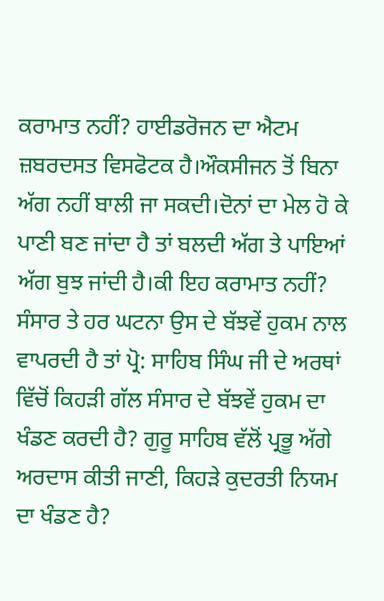ਕਰਾਮਾਤ ਨਹੀਂ? ਹਾਈਡਰੋਜਨ ਦਾ ਐਟਮ ਜ਼ਬਰਦਸਤ ਵਿਸਫੋਟਕ ਹੈ।ਔਕਸੀਜਨ ਤੋਂ ਬਿਨਾ ਅੱਗ ਨਹੀਂ ਬਾਲੀ ਜਾ ਸਕਦੀ।ਦੋਨਾਂ ਦਾ ਮੇਲ ਹੋ ਕੇ ਪਾਣੀ ਬਣ ਜਾਂਦਾ ਹੈ ਤਾਂ ਬਲਦੀ ਅੱਗ ਤੇ ਪਾਇਆਂ ਅੱਗ ਬੁਝ ਜਾਂਦੀ ਹੈ।ਕੀ ਇਹ ਕਰਾਮਾਤ ਨਹੀਂ?
ਸੰਸਾਰ ਤੇ ਹਰ ਘਟਨਾ ਉਸ ਦੇ ਬੱਝਵੇਂ ਹੁਕਮ ਨਾਲ ਵਾਪਰਦੀ ਹੈ ਤਾਂ ਪ੍ਰੋ: ਸਾਹਿਬ ਸਿੰਘ ਜੀ ਦੇ ਅਰਥਾਂ ਵਿੱਚੋਂ ਕਿਹੜੀ ਗੱਲ ਸੰਸਾਰ ਦੇ ਬੱਝਵੇਂ ਹੁਕਮ ਦਾ ਖੰਡਣ ਕਰਦੀ ਹੈ? ਗੁਰੂ ਸਾਹਿਬ ਵੱਲੋਂ ਪ੍ਰਭੂ ਅੱਗੇ ਅਰਦਾਸ ਕੀਤੀ ਜਾਣੀ, ਕਿਹੜੇ ਕੁਦਰਤੀ ਨਿਯਮ ਦਾ ਖੰਡਣ ਹੈ?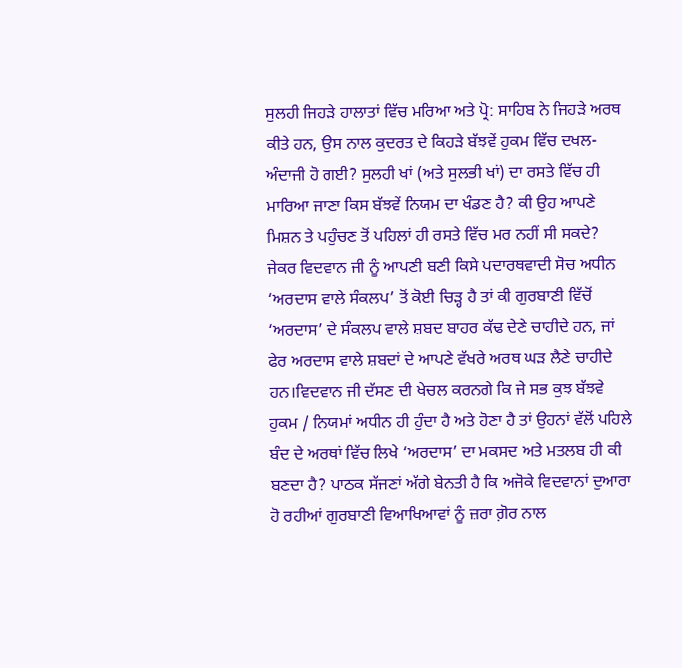ਸੁਲਹੀ ਜਿਹੜੇ ਹਾਲਾਤਾਂ ਵਿੱਚ ਮਰਿਆ ਅਤੇ ਪ੍ਰੋ: ਸਾਹਿਬ ਨੇ ਜਿਹੜੇ ਅਰਥ ਕੀਤੇ ਹਨ, ਉਸ ਨਾਲ ਕੁਦਰਤ ਦੇ ਕਿਹੜੇ ਬੱਝਵੇਂ ਹੁਕਮ ਵਿੱਚ ਦਖਲ-ਅੰਦਾਜੀ ਹੋ ਗਈ? ਸੁਲਹੀ ਖਾਂ (ਅਤੇ ਸੁਲਭੀ ਖਾਂ) ਦਾ ਰਸਤੇ ਵਿੱਚ ਹੀ ਮਾਰਿਆ ਜਾਣਾ ਕਿਸ ਬੱਝਵੇਂ ਨਿਯਮ ਦਾ ਖੰਡਣ ਹੈ? ਕੀ ਉਹ ਆਪਣੇ ਮਿਸ਼ਨ ਤੇ ਪਹੁੰਚਣ ਤੋਂ ਪਹਿਲਾਂ ਹੀ ਰਸਤੇ ਵਿੱਚ ਮਰ ਨਹੀਂ ਸੀ ਸਕਦੇ?
ਜੇਕਰ ਵਿਦਵਾਨ ਜੀ ਨੂੰ ਆਪਣੀ ਬਣੀ ਕਿਸੇ ਪਦਾਰਥਵਾਦੀ ਸੋਚ ਅਧੀਨ ‘ਅਰਦਾਸ ਵਾਲੇ ਸੰਕਲਪ’ ਤੋਂ ਕੋਈ ਚਿੜ੍ਹ ਹੈ ਤਾਂ ਕੀ ਗੁਰਬਾਣੀ ਵਿੱਚੋਂ ‘ਅਰਦਾਸ’ ਦੇ ਸੰਕਲਪ ਵਾਲੇ ਸ਼ਬਦ ਬਾਹਰ ਕੱਢ ਦੇਣੇ ਚਾਹੀਦੇ ਹਨ, ਜਾਂ ਫੇਰ ਅਰਦਾਸ ਵਾਲੇ ਸ਼ਬਦਾਂ ਦੇ ਆਪਣੇ ਵੱਖਰੇ ਅਰਥ ਘੜ ਲੈਣੇ ਚਾਹੀਦੇ ਹਨ।ਵਿਦਵਾਨ ਜੀ ਦੱਸਣ ਦੀ ਖੇਚਲ ਕਰਨਗੇ ਕਿ ਜੇ ਸਭ ਕੁਝ ਬੱਝਵੇ ਹੁਕਮ / ਨਿਯਮਾਂ ਅਧੀਨ ਹੀ ਹੁੰਦਾ ਹੈ ਅਤੇ ਹੋਣਾ ਹੈ ਤਾਂ ਉਹਨਾਂ ਵੱਲੋਂ ਪਹਿਲੇ ਬੰਦ ਦੇ ਅਰਥਾਂ ਵਿੱਚ ਲਿਖੇ ‘ਅਰਦਾਸ’ ਦਾ ਮਕਸਦ ਅਤੇ ਮਤਲਬ ਹੀ ਕੀ ਬਣਦਾ ਹੈ? ਪਾਠਕ ਸੱਜਣਾਂ ਅੱਗੇ ਬੇਨਤੀ ਹੈ ਕਿ ਅਜੋਕੇ ਵਿਦਵਾਨਾਂ ਦੁਆਰਾ ਹੋ ਰਹੀਆਂ ਗੁਰਬਾਣੀ ਵਿਆਖਿਆਵਾਂ ਨੂੰ ਜ਼ਰਾ ਗ਼ੋਰ ਨਾਲ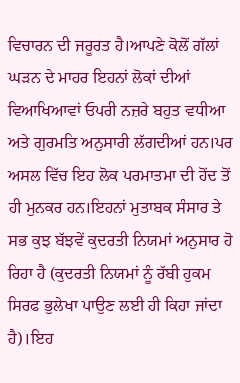ਵਿਚਾਰਨ ਦੀ ਜਰੂਰਤ ਹੈ।ਆਪਣੇ ਕੋਲੋਂ ਗੱਲਾਂ ਘੜਨ ਦੇ ਮਾਹਰ ਇਹਨਾਂ ਲੋਕਾਂ ਦੀਆਂ ਵਿਆਖਿਆਵਾਂ ਓਪਰੀ ਨਜ਼ਰੇ ਬਹੁਤ ਵਧੀਆ ਅਤੇ ਗੁਰਮਤਿ ਅਨੁਸਾਰੀ ਲੱਗਦੀਆਂ ਹਨ।ਪਰ ਅਸਲ ਵਿੱਚ ਇਹ ਲੋਕ ਪਰਮਾਤਮਾ ਦੀ ਹੋਂਦ ਤੋਂ ਹੀ ਮੁਨਕਰ ਹਨ।ਇਹਨਾਂ ਮੁਤਾਬਕ ਸੰਸਾਰ ਤੇ ਸਭ ਕੁਝ ਬੱਝਵੇਂ ਕੁਦਰਤੀ ਨਿਯਮਾਂ ਅਨੁਸਾਰ ਹੋ ਰਿਹਾ ਹੈ (ਕੁਦਰਤੀ ਨਿਯਮਾਂ ਨੂੰ ਰੱਬੀ ਹੁਕਮ ਸਿਰਫ ਭੁਲੇਖਾ ਪਾਉਣ ਲਈ ਹੀ ਕਿਹਾ ਜਾਂਦਾ ਹੈ)।ਇਹ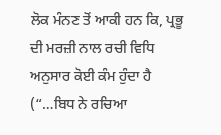ਲੋਕ ਮੰਨਣ ਤੋਂ ਆਕੀ ਹਨ ਕਿ, ਪ੍ਰਭੂ ਦੀ ਮਰਜ਼ੀ ਨਾਲ ਰਚੀ ਵਿਧਿ ਅਨੁਸਾਰ ਕੋਈ ਕੰਮ ਹੁੰਦਾ ਹੈ (“…ਬਿਧ ਨੇ ਰਚਿਆ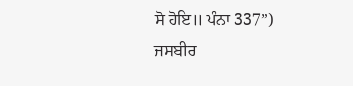ਸੋ ਹੋਇ॥ ਪੰਨਾ 337”)
ਜਸਬੀਰ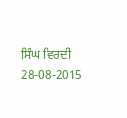ਸਿੰਘ ਵਿਰਦੀ
28-08-2015